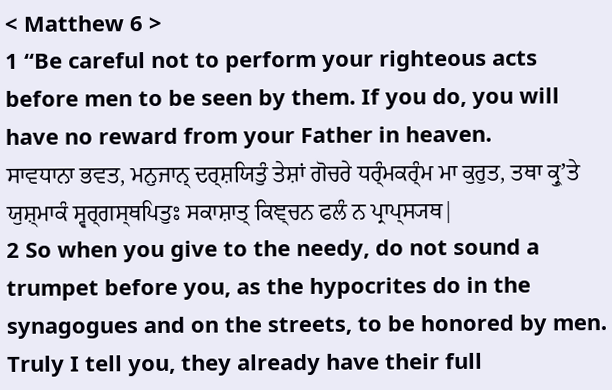< Matthew 6 >
1 “Be careful not to perform your righteous acts before men to be seen by them. If you do, you will have no reward from your Father in heaven.
ਸਾਵਧਾਨਾ ਭਵਤ, ਮਨੁਜਾਨ੍ ਦਰ੍ਸ਼ਯਿਤੁੰ ਤੇਸ਼ਾਂ ਗੋਚਰੇ ਧਰ੍ੰਮਕਰ੍ੰਮ ਮਾ ਕੁਰੁਤ, ਤਥਾ ਕ੍ਰੁʼਤੇ ਯੁਸ਼੍ਮਾਕੰ ਸ੍ਵਰ੍ਗਸ੍ਥਪਿਤੁਃ ਸਕਾਸ਼ਾਤ੍ ਕਿਞ੍ਚਨ ਫਲੰ ਨ ਪ੍ਰਾਪ੍ਸ੍ਯਥ|
2 So when you give to the needy, do not sound a trumpet before you, as the hypocrites do in the synagogues and on the streets, to be honored by men. Truly I tell you, they already have their full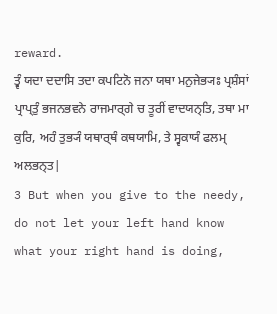reward.
ਤ੍ਵੰ ਯਦਾ ਦਦਾਸਿ ਤਦਾ ਕਪਟਿਨੋ ਜਨਾ ਯਥਾ ਮਨੁਜੇਭ੍ਯਃ ਪ੍ਰਸ਼ੰਸਾਂ ਪ੍ਰਾਪ੍ਤੁੰ ਭਜਨਭਵਨੇ ਰਾਜਮਾਰ੍ਗੇ ਚ ਤੂਰੀਂ ਵਾਦਯਨ੍ਤਿ, ਤਥਾ ਮਾ ਕੁਰਿ, ਅਹੰ ਤੁਭ੍ਯੰ ਯਥਾਰ੍ਥੰ ਕਥਯਾਮਿ, ਤੇ ਸ੍ਵਕਾਯੰ ਫਲਮ੍ ਅਲਭਨ੍ਤ|
3 But when you give to the needy, do not let your left hand know what your right hand is doing,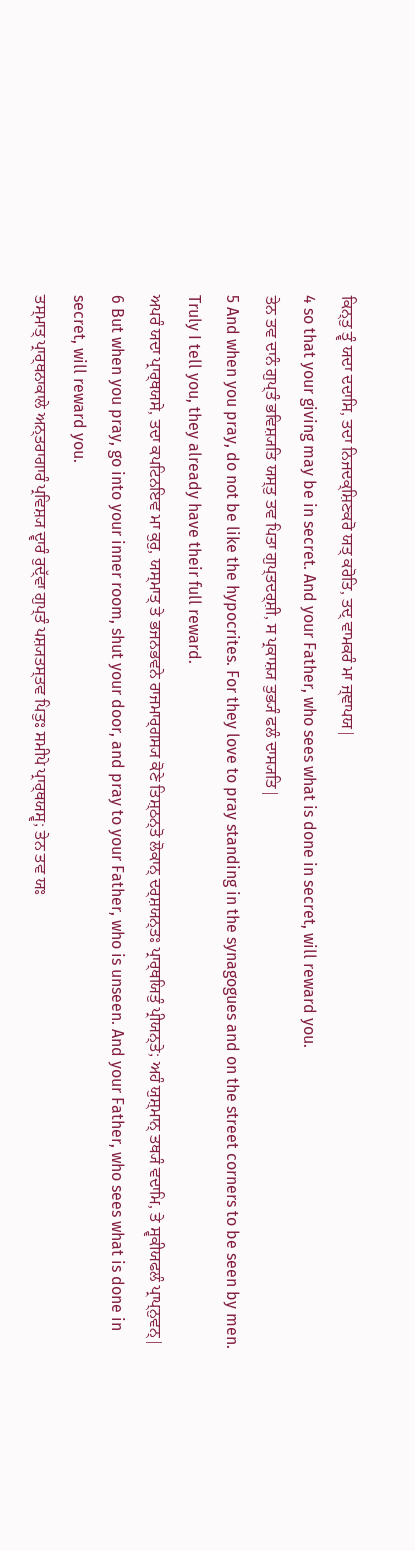ਕਿਨ੍ਤੁ ਤ੍ਵੰ ਯਦਾ ਦਦਾਸਿ, ਤਦਾ ਨਿਜਦਕ੍ਸ਼ਿਣਕਰੋ ਯਤ੍ ਕਰੋਤਿ, ਤਦ੍ ਵਾਮਕਰੰ ਮਾ ਜ੍ਞਾਪਯ|
4 so that your giving may be in secret. And your Father, who sees what is done in secret, will reward you.
ਤੇਨ ਤਵ ਦਾਨੰ ਗੁਪ੍ਤੰ ਭਵਿਸ਼੍ਯਤਿ ਯਸ੍ਤੁ ਤਵ ਪਿਤਾ ਗੁਪ੍ਤਦਰ੍ਸ਼ੀ, ਸ ਪ੍ਰਕਾਸ਼੍ਯ ਤੁਭ੍ਯੰ ਫਲੰ ਦਾਸ੍ਯਤਿ|
5 And when you pray, do not be like the hypocrites. For they love to pray standing in the synagogues and on the street corners to be seen by men. Truly I tell you, they already have their full reward.
ਅਪਰੰ ਯਦਾ ਪ੍ਰਾਰ੍ਥਯਸੇ, ਤਦਾ ਕਪਟਿਨਇਵ ਮਾ ਕੁਰੁ, ਯਸ੍ਮਾਤ੍ ਤੇ ਭਜਨਭਵਨੇ ਰਾਜਮਾਰ੍ਗਸ੍ਯ ਕੋਣੇ ਤਿਸ਼੍ਠਨ੍ਤੋ ਲੋਕਾਨ੍ ਦਰ੍ਸ਼ਯਨ੍ਤਃ ਪ੍ਰਾਰ੍ਥਯਿਤੁੰ ਪ੍ਰੀਯਨ੍ਤੇ; ਅਹੰ ਯੁਸ਼੍ਮਾਨ੍ ਤਥ੍ਯੰ ਵਦਾਮਿ, ਤੇ ਸ੍ਵਕੀਯਫਲੰ ਪ੍ਰਾਪ੍ਨੁਵਨ੍|
6 But when you pray, go into your inner room, shut your door, and pray to your Father, who is unseen. And your Father, who sees what is done in secret, will reward you.
ਤਸ੍ਮਾਤ੍ ਪ੍ਰਾਰ੍ਥਨਾਕਾਲੇ ਅਨ੍ਤਰਾਗਾਰੰ ਪ੍ਰਵਿਸ਼੍ਯ ਦ੍ਵਾਰੰ ਰੁਦ੍ੱਵਾ ਗੁਪ੍ਤੰ ਪਸ਼੍ਯਤਸ੍ਤਵ ਪਿਤੁਃ ਸਮੀਪੇ ਪ੍ਰਾਰ੍ਥਯਸ੍ਵ; ਤੇਨ ਤਵ ਯਃ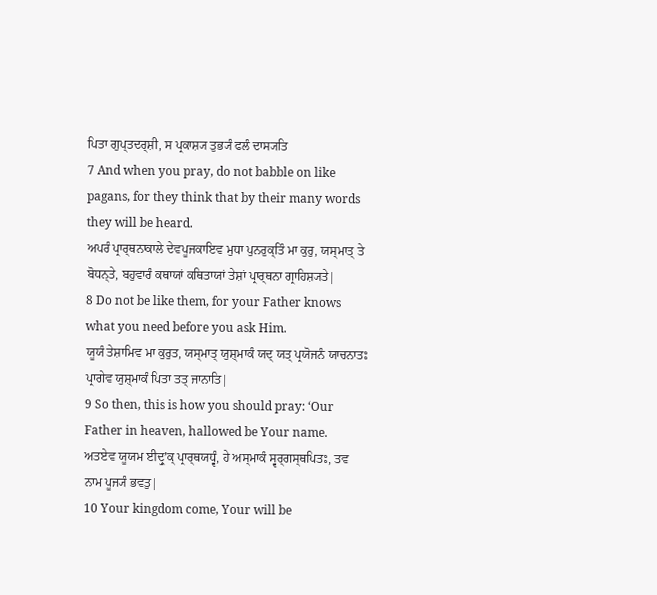ਪਿਤਾ ਗੁਪ੍ਤਦਰ੍ਸ਼ੀ, ਸ ਪ੍ਰਕਾਸ਼੍ਯ ਤੁਭ੍ਯੰ ਫਲੰ ਦਾਸ੍ਯਤਿ
7 And when you pray, do not babble on like pagans, for they think that by their many words they will be heard.
ਅਪਰੰ ਪ੍ਰਾਰ੍ਥਨਾਕਾਲੇ ਦੇਵਪੂਜਕਾਇਵ ਮੁਧਾ ਪੁਨਰੁਕ੍ਤਿੰ ਮਾ ਕੁਰੁ, ਯਸ੍ਮਾਤ੍ ਤੇ ਬੋਧਨ੍ਤੇ, ਬਹੁਵਾਰੰ ਕਥਾਯਾਂ ਕਥਿਤਾਯਾਂ ਤੇਸ਼ਾਂ ਪ੍ਰਾਰ੍ਥਨਾ ਗ੍ਰਾਹਿਸ਼੍ਯਤੇ|
8 Do not be like them, for your Father knows what you need before you ask Him.
ਯੂਯੰ ਤੇਸ਼ਾਮਿਵ ਮਾ ਕੁਰੁਤ, ਯਸ੍ਮਾਤ੍ ਯੁਸ਼੍ਮਾਕੰ ਯਦ੍ ਯਤ੍ ਪ੍ਰਯੋਜਨੰ ਯਾਚਨਾਤਃ ਪ੍ਰਾਗੇਵ ਯੁਸ਼੍ਮਾਕੰ ਪਿਤਾ ਤਤ੍ ਜਾਨਾਤਿ|
9 So then, this is how you should pray: ‘Our Father in heaven, hallowed be Your name.
ਅਤਏਵ ਯੂਯਮ ਈਦ੍ਰੁʼਕ੍ ਪ੍ਰਾਰ੍ਥਯਧ੍ਵੰ, ਹੇ ਅਸ੍ਮਾਕੰ ਸ੍ਵਰ੍ਗਸ੍ਥਪਿਤਃ, ਤਵ ਨਾਮ ਪੂਜ੍ਯੰ ਭਵਤੁ|
10 Your kingdom come, Your will be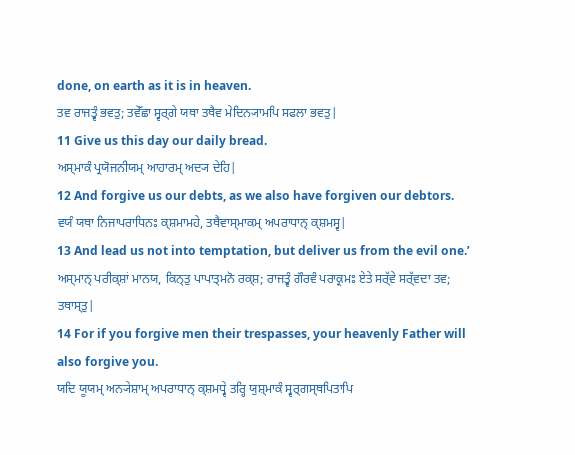done, on earth as it is in heaven.
ਤਵ ਰਾਜਤ੍ਵੰ ਭਵਤੁ; ਤਵੇੱਛਾ ਸ੍ਵਰ੍ਗੇ ਯਥਾ ਤਥੈਵ ਮੇਦਿਨ੍ਯਾਮਪਿ ਸਫਲਾ ਭਵਤੁ|
11 Give us this day our daily bread.
ਅਸ੍ਮਾਕੰ ਪ੍ਰਯੋਜਨੀਯਮ੍ ਆਹਾਰਮ੍ ਅਦ੍ਯ ਦੇਹਿ|
12 And forgive us our debts, as we also have forgiven our debtors.
ਵਯੰ ਯਥਾ ਨਿਜਾਪਰਾਧਿਨਃ ਕ੍ਸ਼ਮਾਮਹੇ, ਤਥੈਵਾਸ੍ਮਾਕਮ੍ ਅਪਰਾਧਾਨ੍ ਕ੍ਸ਼ਮਸ੍ਵ|
13 And lead us not into temptation, but deliver us from the evil one.’
ਅਸ੍ਮਾਨ੍ ਪਰੀਕ੍ਸ਼ਾਂ ਮਾਨਯ, ਕਿਨ੍ਤੁ ਪਾਪਾਤ੍ਮਨੋ ਰਕ੍ਸ਼; ਰਾਜਤ੍ਵੰ ਗੌਰਵੰ ਪਰਾਕ੍ਰਮਃ ਏਤੇ ਸਰ੍ੱਵੇ ਸਰ੍ੱਵਦਾ ਤਵ; ਤਥਾਸ੍ਤੁ|
14 For if you forgive men their trespasses, your heavenly Father will also forgive you.
ਯਦਿ ਯੂਯਮ੍ ਅਨ੍ਯੇਸ਼ਾਮ੍ ਅਪਰਾਧਾਨ੍ ਕ੍ਸ਼ਮਧ੍ਵੇ ਤਰ੍ਹਿ ਯੁਸ਼੍ਮਾਕੰ ਸ੍ਵਰ੍ਗਸ੍ਥਪਿਤਾਪਿ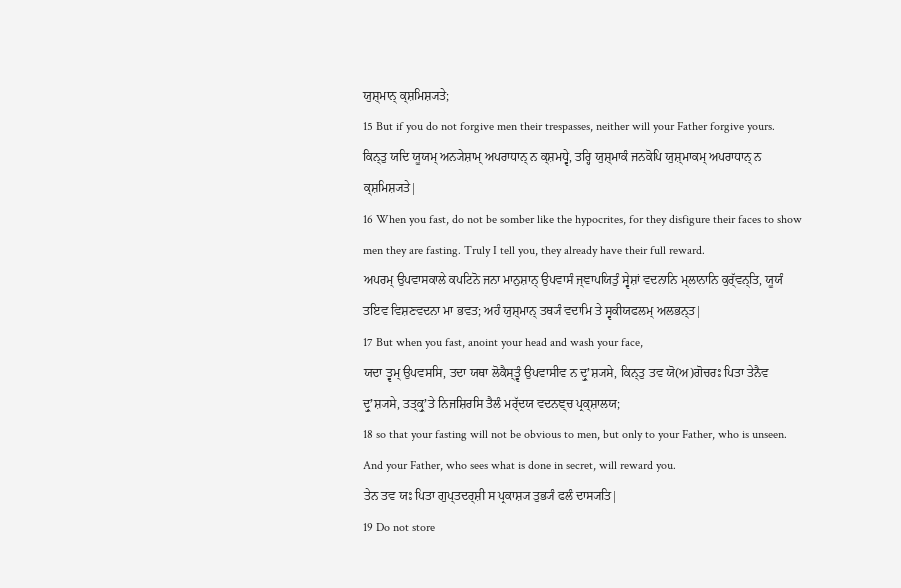ਯੁਸ਼੍ਮਾਨ੍ ਕ੍ਸ਼ਮਿਸ਼੍ਯਤੇ;
15 But if you do not forgive men their trespasses, neither will your Father forgive yours.
ਕਿਨ੍ਤੁ ਯਦਿ ਯੂਯਮ੍ ਅਨ੍ਯੇਸ਼ਾਮ੍ ਅਪਰਾਧਾਨ੍ ਨ ਕ੍ਸ਼ਮਧ੍ਵੇ, ਤਰ੍ਹਿ ਯੁਸ਼੍ਮਾਕੰ ਜਨਕੋਪਿ ਯੁਸ਼੍ਮਾਕਮ੍ ਅਪਰਾਧਾਨ੍ ਨ ਕ੍ਸ਼ਮਿਸ਼੍ਯਤੇ|
16 When you fast, do not be somber like the hypocrites, for they disfigure their faces to show men they are fasting. Truly I tell you, they already have their full reward.
ਅਪਰਮ੍ ਉਪਵਾਸਕਾਲੇ ਕਪਟਿਨੋ ਜਨਾ ਮਾਨੁਸ਼ਾਨ੍ ਉਪਵਾਸੰ ਜ੍ਞਾਪਯਿਤੁੰ ਸ੍ਵੇਸ਼ਾਂ ਵਦਨਾਨਿ ਮ੍ਲਾਨਾਨਿ ਕੁਰ੍ੱਵਨ੍ਤਿ, ਯੂਯੰ ਤਇਵ ਵਿਸ਼ਣਵਦਨਾ ਮਾ ਭਵਤ; ਅਹੰ ਯੁਸ਼੍ਮਾਨ੍ ਤਥ੍ਯੰ ਵਦਾਮਿ ਤੇ ਸ੍ਵਕੀਯਫਲਮ੍ ਅਲਭਨ੍ਤ|
17 But when you fast, anoint your head and wash your face,
ਯਦਾ ਤ੍ਵਮ੍ ਉਪਵਸਸਿ, ਤਦਾ ਯਥਾ ਲੋਕੈਸ੍ਤ੍ਵੰ ਉਪਵਾਸੀਵ ਨ ਦ੍ਰੁʼਸ਼੍ਯਸੇ, ਕਿਨ੍ਤੁ ਤਵ ਯੋ(ਅ)ਗੋਚਰਃ ਪਿਤਾ ਤੇਨੈਵ ਦ੍ਰੁʼਸ਼੍ਯਸੇ, ਤਤ੍ਕ੍ਰੁʼਤੇ ਨਿਜਸ਼ਿਰਸਿ ਤੈਲੰ ਮਰ੍ੱਦਯ ਵਦਨਞ੍ਚ ਪ੍ਰਕ੍ਸ਼ਾਲਯ;
18 so that your fasting will not be obvious to men, but only to your Father, who is unseen. And your Father, who sees what is done in secret, will reward you.
ਤੇਨ ਤਵ ਯਃ ਪਿਤਾ ਗੁਪ੍ਤਦਰ੍ਸ਼ੀ ਸ ਪ੍ਰਕਾਸ਼੍ਯ ਤੁਭ੍ਯੰ ਫਲੰ ਦਾਸ੍ਯਤਿ|
19 Do not store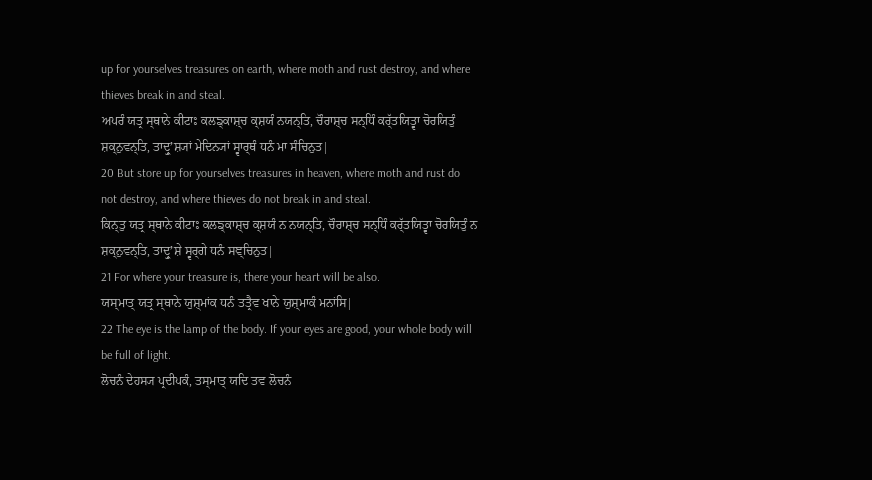up for yourselves treasures on earth, where moth and rust destroy, and where thieves break in and steal.
ਅਪਰੰ ਯਤ੍ਰ ਸ੍ਥਾਨੇ ਕੀਟਾਃ ਕਲਙ੍ਕਾਸ਼੍ਚ ਕ੍ਸ਼ਯੰ ਨਯਨ੍ਤਿ, ਚੌਰਾਸ਼੍ਚ ਸਨ੍ਧਿੰ ਕਰ੍ੱਤਯਿਤ੍ਵਾ ਚੋਰਯਿਤੁੰ ਸ਼ਕ੍ਨੁਵਨ੍ਤਿ, ਤਾਦ੍ਰੁʼਸ਼੍ਯਾਂ ਮੇਦਿਨ੍ਯਾਂ ਸ੍ਵਾਰ੍ਥੰ ਧਨੰ ਮਾ ਸੰਚਿਨੁਤ|
20 But store up for yourselves treasures in heaven, where moth and rust do not destroy, and where thieves do not break in and steal.
ਕਿਨ੍ਤੁ ਯਤ੍ਰ ਸ੍ਥਾਨੇ ਕੀਟਾਃ ਕਲਙ੍ਕਾਸ਼੍ਚ ਕ੍ਸ਼ਯੰ ਨ ਨਯਨ੍ਤਿ, ਚੌਰਾਸ਼੍ਚ ਸਨ੍ਧਿੰ ਕਰ੍ੱਤਯਿਤ੍ਵਾ ਚੋਰਯਿਤੁੰ ਨ ਸ਼ਕ੍ਨੁਵਨ੍ਤਿ, ਤਾਦ੍ਰੁʼਸ਼ੇ ਸ੍ਵਰ੍ਗੇ ਧਨੰ ਸਞ੍ਚਿਨੁਤ|
21 For where your treasure is, there your heart will be also.
ਯਸ੍ਮਾਤ੍ ਯਤ੍ਰ ਸ੍ਥਾਨੇ ਯੁਸ਼੍ਮਾਂਕ ਧਨੰ ਤਤ੍ਰੈਵ ਖਾਨੇ ਯੁਸ਼੍ਮਾਕੰ ਮਨਾਂਸਿ|
22 The eye is the lamp of the body. If your eyes are good, your whole body will be full of light.
ਲੋਚਨੰ ਦੇਹਸ੍ਯ ਪ੍ਰਦੀਪਕੰ, ਤਸ੍ਮਾਤ੍ ਯਦਿ ਤਵ ਲੋਚਨੰ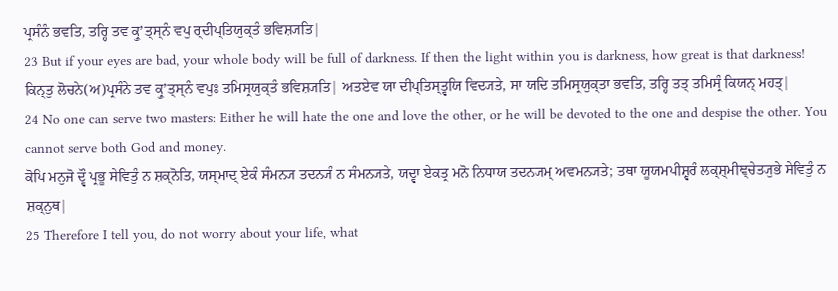ਪ੍ਰਸੰਨੰ ਭਵਤਿ, ਤਰ੍ਹਿ ਤਵ ਕ੍ਰੁʼਤ੍ਸ੍ਨੰ ਵਪੁ ਰ੍ਦੀਪ੍ਤਿਯੁਕ੍ਤੰ ਭਵਿਸ਼੍ਯਤਿ|
23 But if your eyes are bad, your whole body will be full of darkness. If then the light within you is darkness, how great is that darkness!
ਕਿਨ੍ਤੁ ਲੋਚਨੇ(ਅ)ਪ੍ਰਸੰਨੇ ਤਵ ਕ੍ਰੁʼਤ੍ਸ੍ਨੰ ਵਪੁਃ ਤਮਿਸ੍ਰਯੁਕ੍ਤੰ ਭਵਿਸ਼੍ਯਤਿ| ਅਤਏਵ ਯਾ ਦੀਪ੍ਤਿਸ੍ਤ੍ਵਯਿ ਵਿਦ੍ਯਤੇ, ਸਾ ਯਦਿ ਤਮਿਸ੍ਰਯੁਕ੍ਤਾ ਭਵਤਿ, ਤਰ੍ਹਿ ਤਤ੍ ਤਮਿਸ੍ਰੰ ਕਿਯਨ੍ ਮਹਤ੍|
24 No one can serve two masters: Either he will hate the one and love the other, or he will be devoted to the one and despise the other. You cannot serve both God and money.
ਕੋਪਿ ਮਨੁਜੋ ਦ੍ਵੌ ਪ੍ਰਭੂ ਸੇਵਿਤੁੰ ਨ ਸ਼ਕ੍ਨੋਤਿ, ਯਸ੍ਮਾਦ੍ ਏਕੰ ਸੰਮਨ੍ਯ ਤਦਨ੍ਯੰ ਨ ਸੰਮਨ੍ਯਤੇ, ਯਦ੍ਵਾ ਏਕਤ੍ਰ ਮਨੋ ਨਿਧਾਯ ਤਦਨ੍ਯਮ੍ ਅਵਮਨ੍ਯਤੇ; ਤਥਾ ਯੂਯਮਪੀਸ਼੍ਵਰੰ ਲਕ੍ਸ਼੍ਮੀਞ੍ਚੇਤ੍ਯੁਭੇ ਸੇਵਿਤੁੰ ਨ ਸ਼ਕ੍ਨੁਥ|
25 Therefore I tell you, do not worry about your life, what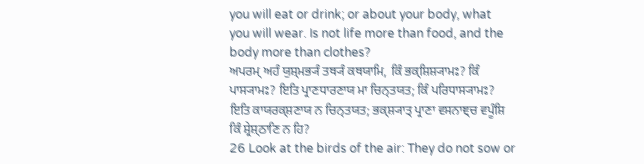you will eat or drink; or about your body, what you will wear. Is not life more than food, and the body more than clothes?
ਅਪਰਮ੍ ਅਹੰ ਯੁਸ਼੍ਮਭ੍ਯੰ ਤਥ੍ਯੰ ਕਥਯਾਮਿ, ਕਿੰ ਭਕ੍ਸ਼ਿਸ਼੍ਯਾਮਃ? ਕਿੰ ਪਾਸ੍ਯਾਮਃ? ਇਤਿ ਪ੍ਰਾਣਧਾਰਣਾਯ ਮਾ ਚਿਨ੍ਤਯਤ; ਕਿੰ ਪਰਿਧਾਸ੍ਯਾਮਃ? ਇਤਿ ਕਾਯਰਕ੍ਸ਼ਣਾਯ ਨ ਚਿਨ੍ਤਯਤ; ਭਕ੍ਸ਼੍ਯਾਤ੍ ਪ੍ਰਾਣਾ ਵਸਨਾਞ੍ਚ ਵਪੂੰਸ਼ਿ ਕਿੰ ਸ਼੍ਰੇਸ਼੍ਠਾਣਿ ਨ ਹਿ?
26 Look at the birds of the air: They do not sow or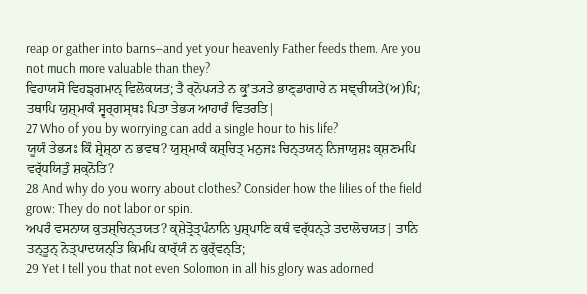reap or gather into barns—and yet your heavenly Father feeds them. Are you not much more valuable than they?
ਵਿਹਾਯਸੋ ਵਿਹਙ੍ਗਮਾਨ੍ ਵਿਲੋਕਯਤ; ਤੈ ਰ੍ਨੋਪ੍ਯਤੇ ਨ ਕ੍ਰੁʼਤ੍ਯਤੇ ਭਾਣ੍ਡਾਗਾਰੇ ਨ ਸਞ੍ਚੀਯਤੇ(ਅ)ਪਿ; ਤਥਾਪਿ ਯੁਸ਼੍ਮਾਕੰ ਸ੍ਵਰ੍ਗਸ੍ਥਃ ਪਿਤਾ ਤੇਭ੍ਯ ਆਹਾਰੰ ਵਿਤਰਤਿ|
27 Who of you by worrying can add a single hour to his life?
ਯੂਯੰ ਤੇਭ੍ਯਃ ਕਿੰ ਸ਼੍ਰੇਸ਼੍ਠਾ ਨ ਭਵਥ? ਯੁਸ਼੍ਮਾਕੰ ਕਸ਼੍ਚਿਤ੍ ਮਨੁਜਃ ਚਿਨ੍ਤਯਨ੍ ਨਿਜਾਯੁਸ਼ਃ ਕ੍ਸ਼ਣਮਪਿ ਵਰ੍ੱਧਯਿਤੁੰ ਸ਼ਕ੍ਨੋਤਿ?
28 And why do you worry about clothes? Consider how the lilies of the field grow: They do not labor or spin.
ਅਪਰੰ ਵਸਨਾਯ ਕੁਤਸ਼੍ਚਿਨ੍ਤਯਤ? ਕ੍ਸ਼ੇਤ੍ਰੋਤ੍ਪੰਨਾਨਿ ਪੁਸ਼੍ਪਾਣਿ ਕਥੰ ਵਰ੍ੱਧਨ੍ਤੇ ਤਦਾਲੋਚਯਤ| ਤਾਨਿ ਤਨ੍ਤੂਨ੍ ਨੋਤ੍ਪਾਦਯਨ੍ਤਿ ਕਿਮਪਿ ਕਾਰ੍ੱਯੰ ਨ ਕੁਰ੍ੱਵਨ੍ਤਿ;
29 Yet I tell you that not even Solomon in all his glory was adorned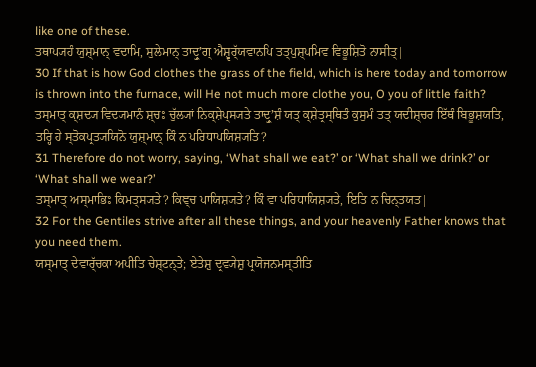like one of these.
ਤਥਾਪ੍ਯਹੰ ਯੁਸ਼੍ਮਾਨ੍ ਵਦਾਮਿ, ਸੁਲੇਮਾਨ੍ ਤਾਦ੍ਰੁʼਗ੍ ਐਸ਼੍ਵਰ੍ੱਯਵਾਨਪਿ ਤਤ੍ਪੁਸ਼੍ਪਮਿਵ ਵਿਭੂਸ਼ਿਤੋ ਨਾਸੀਤ੍|
30 If that is how God clothes the grass of the field, which is here today and tomorrow is thrown into the furnace, will He not much more clothe you, O you of little faith?
ਤਸ੍ਮਾਤ੍ ਕ੍ਸ਼ਦ੍ਯ ਵਿਦ੍ਯਮਾਨੰ ਸ਼੍ਚਃ ਚੁੱਲ੍ਯਾਂ ਨਿਕ੍ਸ਼ੇਪ੍ਸ੍ਯਤੇ ਤਾਦ੍ਰੁʼਸ਼ੰ ਯਤ੍ ਕ੍ਸ਼ੇਤ੍ਰਸ੍ਥਿਤੰ ਕੁਸੁਮੰ ਤਤ੍ ਯਦੀਸ਼੍ਚਰ ਇੱਥੰ ਬਿਭੂਸ਼ਯਤਿ, ਤਰ੍ਹਿ ਹੇ ਸ੍ਤੋਕਪ੍ਰਤ੍ਯਯਿਨੋ ਯੁਸ਼੍ਮਾਨ੍ ਕਿੰ ਨ ਪਰਿਧਾਪਯਿਸ਼੍ਯਤਿ?
31 Therefore do not worry, saying, ‘What shall we eat?’ or ‘What shall we drink?’ or ‘What shall we wear?’
ਤਸ੍ਮਾਤ੍ ਅਸ੍ਮਾਭਿਃ ਕਿਮਤ੍ਸ੍ਯਤੇ? ਕਿਞ੍ਚ ਪਾਯਿਸ਼੍ਯਤੇ? ਕਿੰ ਵਾ ਪਰਿਧਾਯਿਸ਼੍ਯਤੇ, ਇਤਿ ਨ ਚਿਨ੍ਤਯਤ|
32 For the Gentiles strive after all these things, and your heavenly Father knows that you need them.
ਯਸ੍ਮਾਤ੍ ਦੇਵਾਰ੍ੱਚਕਾ ਅਪੀਤਿ ਚੇਸ਼੍ਟਨ੍ਤੇ; ਏਤੇਸ਼ੁ ਦ੍ਰਵ੍ਯੇਸ਼ੁ ਪ੍ਰਯੋਜਨਮਸ੍ਤੀਤਿ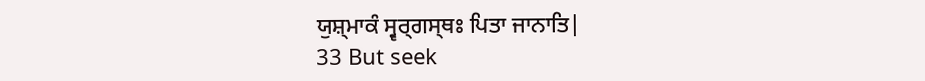ਯੁਸ਼੍ਮਾਕੰ ਸ੍ਵਰ੍ਗਸ੍ਥਃ ਪਿਤਾ ਜਾਨਾਤਿ|
33 But seek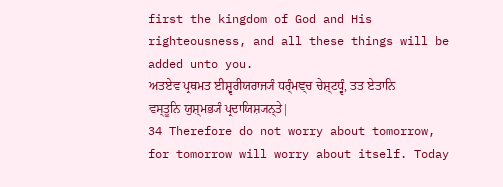first the kingdom of God and His righteousness, and all these things will be added unto you.
ਅਤਏਵ ਪ੍ਰਥਮਤ ਈਸ਼੍ਵਰੀਯਰਾਜ੍ਯੰ ਧਰ੍ੰਮਞ੍ਚ ਚੇਸ਼੍ਟਧ੍ਵੰ, ਤਤ ਏਤਾਨਿ ਵਸ੍ਤੂਨਿ ਯੁਸ਼੍ਮਭ੍ਯੰ ਪ੍ਰਦਾਯਿਸ਼੍ਯਨ੍ਤੇ|
34 Therefore do not worry about tomorrow, for tomorrow will worry about itself. Today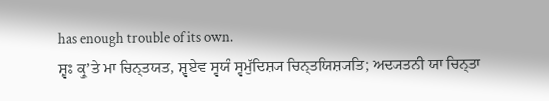has enough trouble of its own.
ਸ਼੍ਵਃ ਕ੍ਰੁʼਤੇ ਮਾ ਚਿਨ੍ਤਯਤ, ਸ਼੍ਵਏਵ ਸ੍ਵਯੰ ਸ੍ਵਮੁੱਦਿਸ਼੍ਯ ਚਿਨ੍ਤਯਿਸ਼੍ਯਤਿ; ਅਦ੍ਯਤਨੀ ਯਾ ਚਿਨ੍ਤਾ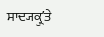ਸਾਦ੍ਯਕ੍ਰੁʼਤੇ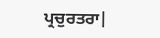ਪ੍ਰਚੁਰਤਰਾ|